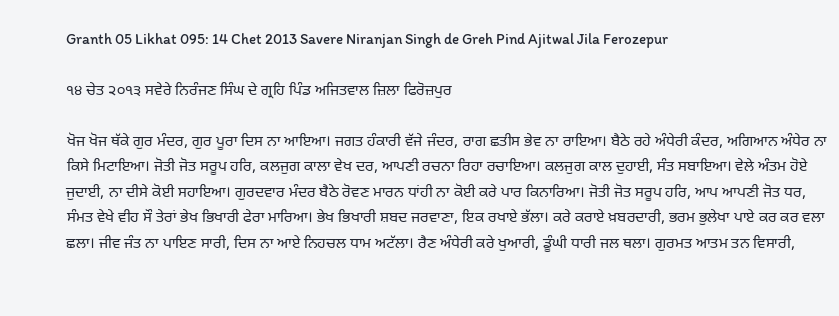Granth 05 Likhat 095: 14 Chet 2013 Savere Niranjan Singh de Greh Pind Ajitwal Jila Ferozepur

੧੪ ਚੇਤ ੨੦੧੩ ਸਵੇਰੇ ਨਿਰੰਜਣ ਸਿੰਘ ਦੇ ਗ੍ਰਹਿ ਪਿੰਡ ਅਜਿਤਵਾਲ ਜ਼ਿਲਾ ਫਿਰੋਜ਼ਪੁਰ

ਖੋਜ ਖੋਜ ਥੱਕੇ ਗੁਰ ਮੰਦਰ, ਗੁਰ ਪੂਰਾ ਦਿਸ ਨਾ ਆਇਆ। ਜਗਤ ਹੰਕਾਰੀ ਵੱਜੇ ਜੰਦਰ, ਰਾਗ ਛਤੀਸ ਭੇਵ ਨਾ ਰਾਇਆ। ਬੈਠੇ ਰਹੇ ਅੰਧੇਰੀ ਕੰਦਰ, ਅਗਿਆਨ ਅੰਧੇਰ ਨਾ ਕਿਸੇ ਮਿਟਾਇਆ। ਜੋਤੀ ਜੋਤ ਸਰੂਪ ਹਰਿ, ਕਲਜੁਗ ਕਾਲਾ ਵੇਖ ਦਰ, ਆਪਣੀ ਰਚਨਾ ਰਿਹਾ ਰਚਾਇਆ। ਕਲਜੁਗ ਕਾਲ ਦੁਹਾਈ, ਸੰਤ ਸਬਾਇਆ। ਵੇਲੇ ਅੰਤਮ ਹੋਏ ਜੁਦਾਈ, ਨਾ ਦੀਸੇ ਕੋਈ ਸਹਾਇਆ। ਗੁਰਦਵਾਰ ਮੰਦਰ ਬੈਠੇ ਰੋਵਣ ਮਾਰਨ ਧਾਂਹੀ ਨਾ ਕੋਈ ਕਰੇ ਪਾਰ ਕਿਨਾਰਿਆ। ਜੋਤੀ ਜੋਤ ਸਰੂਪ ਹਰਿ, ਆਪ ਆਪਣੀ ਜੋਤ ਧਰ, ਸੰਮਤ ਵੇਖੇ ਵੀਹ ਸੌ ਤੇਰਾਂ ਭੇਖ ਭਿਖਾਰੀ ਫੇਰਾ ਮਾਰਿਆ। ਭੇਖ ਭਿਖਾਰੀ ਸ਼ਬਦ ਜਰਵਾਣਾ, ਇਕ ਰਖਾਏ ਭੱਲਾ। ਕਰੇ ਕਰਾਏ ਖ਼ਬਰਦਾਰੀ, ਭਰਮ ਭੁਲੇਖਾ ਪਾਏ ਕਰ ਕਰ ਵਲਾ ਛਲਾ। ਜੀਵ ਜੰਤ ਨਾ ਪਾਇਣ ਸਾਰੀ, ਦਿਸ ਨਾ ਆਏ ਨਿਹਚਲ ਧਾਮ ਅਟੱਲਾ। ਰੈਣ ਅੰਧੇਰੀ ਕਰੇ ਖੁਆਰੀ, ਡੂੰਘੀ ਧਾਰੀ ਜਲ ਥਲਾ। ਗੁਰਮਤ ਆਤਮ ਤਨ ਵਿਸਾਰੀ,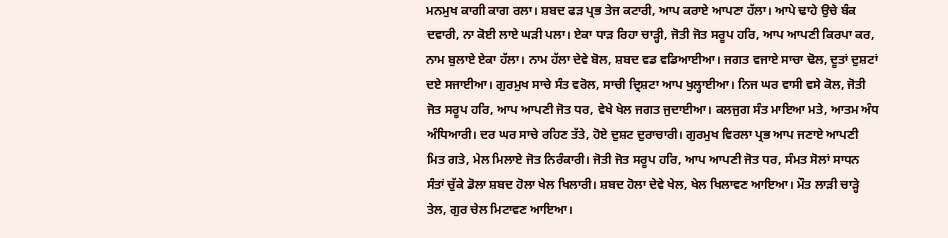ਮਨਮੁਖ ਕਾਗੀ ਕਾਗ ਰਲਾ। ਸ਼ਬਦ ਫੜ ਪ੍ਰਭ ਤੇਜ ਕਟਾਰੀ, ਆਪ ਕਰਾਏ ਆਪਣਾ ਹੱਲਾ। ਆਪੇ ਢਾਹੇ ਉਚੇ ਬੰਕ ਦਵਾਰੀ, ਨਾ ਕੋਈ ਲਾਏ ਘੜੀ ਪਲਾ। ਏਕਾ ਧਾੜ ਰਿਹਾ ਚਾੜ੍ਹੀ, ਜੋਤੀ ਜੋਤ ਸਰੂਪ ਹਰਿ, ਆਪ ਆਪਣੀ ਕਿਰਪਾ ਕਰ, ਨਾਮ ਬੁਲਾਏ ਏਕਾ ਹੱਲਾ। ਨਾਮ ਹੱਲਾ ਦੇਵੇ ਬੋਲ, ਸ਼ਬਦ ਵਡ ਵਡਿਆਈਆ। ਜਗਤ ਵਜਾਏ ਸਾਚਾ ਢੋਲ, ਦੂਤਾਂ ਦੁਸ਼ਟਾਂ ਦਏ ਸਜਾਈਆ। ਗੁਰਮੁਖ ਸਾਚੇ ਸੰਤ ਵਰੋਲ, ਸਾਚੀ ਦ੍ਰਿਸ਼ਟਾ ਆਪ ਖੁਲ੍ਹਾਈਆ। ਨਿਜ ਘਰ ਵਾਸੀ ਵਸੇ ਕੋਲ, ਜੋਤੀ ਜੋਤ ਸਰੂਪ ਹਰਿ, ਆਪ ਆਪਣੀ ਜੋਤ ਧਰ, ਵੇਖੇ ਖੇਲ ਜਗਤ ਜੁਦਾਈਆ। ਕਲਜੁਗ ਸੰਤ ਮਾਇਆ ਮਤੇ, ਆਤਮ ਅੰਧ ਅੰਧਿਆਰੀ। ਦਰ ਘਰ ਸਾਚੇ ਰਹਿਣ ਤੱਤੇ, ਹੋਏ ਦੁਸ਼ਟ ਦੁਰਾਚਾਰੀ। ਗੁਰਮੁਖ ਵਿਰਲਾ ਪ੍ਰਭ ਆਪ ਜਣਾਏ ਆਪਣੀ ਮਿਤ ਗਤੇ, ਮੇਲ ਮਿਲਾਏ ਜੋਤ ਨਿਰੰਕਾਰੀ। ਜੋਤੀ ਜੋਤ ਸਰੂਪ ਹਰਿ, ਆਪ ਆਪਣੀ ਜੋਤ ਧਰ, ਸੰਮਤ ਸੋਲਾਂ ਸਾਧਨ ਸੰਤਾਂ ਚੁੱਕੇ ਡੋਲਾ ਸ਼ਬਦ ਹੋਲਾ ਖੇਲ ਖਿਲਾਰੀ। ਸ਼ਬਦ ਹੋਲਾ ਦੇਵੇ ਖੇਲ, ਖੇਲ ਖਿਲਾਵਣ ਆਇਆ। ਮੌਤ ਲਾੜੀ ਚਾੜ੍ਹੇ ਤੇਲ, ਗੁਰ ਚੇਲ ਮਿਟਾਵਣ ਆਇਆ।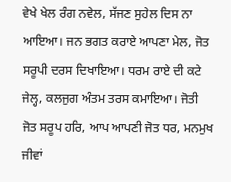ਵੇਖੇ ਖੇਲ ਰੰਗ ਨਵੇਲ, ਸੱਜਣ ਸੁਹੇਲ ਦਿਸ ਨਾ ਆਇਆ। ਜਨ ਭਗਤ ਕਰਾਏ ਆਪਣਾ ਮੇਲ, ਜੋਤ ਸਰੂਪੀ ਦਰਸ ਦਿਖਾਇਆ। ਧਰਮ ਰਾਏ ਦੀ ਕਟੇ ਜੇਲ੍ਹ, ਕਲਜੁਗ ਅੰਤਮ ਤਰਸ ਕਮਾਇਆ। ਜੋਤੀ ਜੋਤ ਸਰੂਪ ਹਰਿ, ਆਪ ਆਪਣੀ ਜੋਤ ਧਰ, ਮਨਮੁਖ ਜੀਵਾਂ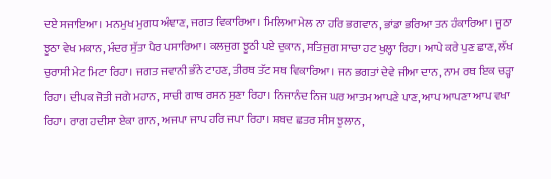ਦਏ ਸਜਾਇਆ। ਮਨਮੁਖ ਮੁਗਧ ਅੰਞਾਣ, ਜਗਤ ਵਿਕਾਰਿਆ। ਮਿਲਿਆ ਮੇਲ ਨਾ ਹਰਿ ਭਗਵਾਨ, ਭਾਂਡਾ ਭਰਿਆ ਤਨ ਹੰਕਾਰਿਆ। ਜੂਠਾ ਝੂਠਾ ਵੇਖ ਮਕਾਨ, ਮੰਦਰ ਸੁੱਤਾ ਪੈਰ ਪਸਾਰਿਆ। ਕਲਜੁਗ ਝੂਠੀ ਪਏ ਦੁਕਾਨ, ਸਤਿਜੁਗ ਸਾਚਾ ਹਟ ਖੁਲ੍ਹਾ ਰਿਹਾ। ਆਪੇ ਕਰੇ ਪੁਣ ਛਾਣ, ਲੱਖ ਚੁਰਾਸੀ ਮੇਟ ਮਿਟਾ ਰਿਹਾ। ਜਗਤ ਜਵਾਨੀ ਭੰਨੇ ਟਾਹਣ, ਤੀਰਥ ਤੱਟ ਸਥ ਵਿਕਾਰਿਆ। ਜਨ ਭਗਤਾਂ ਦੇਵੇ ਜੀਆ ਦਾਨ, ਨਾਮ ਰਥ ਇਕ ਚੜ੍ਹਾ ਰਿਹਾ। ਦੀਪਕ ਜੋਤੀ ਜਗੇ ਮਹਾਨ, ਸਾਚੀ ਗਾਥ ਰਸਨ ਸੁਣਾ ਰਿਹਾ। ਨਿਜਾਨੰਦ ਨਿਜ ਘਰ ਆਤਮ ਆਪਣੇ ਪਾਣ, ਆਪ ਆਪਣਾ ਆਪ ਵਖਾ ਰਿਹਾ। ਰਾਗ ਹਦੀਸਾ ਏਕਾ ਗਾਨ, ਅਜਪਾ ਜਾਪ ਹਰਿ ਜਪਾ ਰਿਹਾ। ਸ਼ਬਦ ਛਤਰ ਸੀਸ ਝੁਲਾਨ,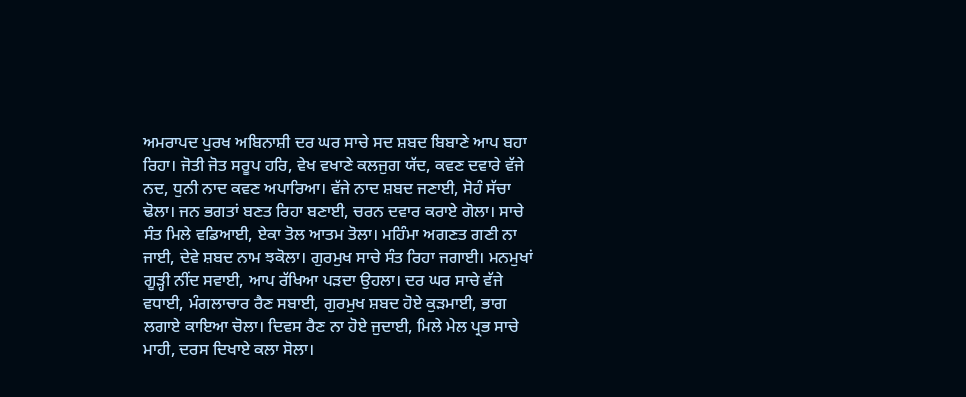ਅਮਰਾਪਦ ਪੁਰਖ ਅਬਿਨਾਸ਼ੀ ਦਰ ਘਰ ਸਾਚੇ ਸਦ ਸ਼ਬਦ ਬਿਬਾਣੇ ਆਪ ਬਹਾ ਰਿਹਾ। ਜੋਤੀ ਜੋਤ ਸਰੂਪ ਹਰਿ, ਵੇਖ ਵਖਾਣੇ ਕਲਜੁਗ ਯੱਦ, ਕਵਣ ਦਵਾਰੇ ਵੱਜੇ ਨਦ, ਧੁਨੀ ਨਾਦ ਕਵਣ ਅਪਾਰਿਆ। ਵੱਜੇ ਨਾਦ ਸ਼ਬਦ ਜਣਾਈ, ਸੋਹੰ ਸੱਚਾ ਢੋਲਾ। ਜਨ ਭਗਤਾਂ ਬਣਤ ਰਿਹਾ ਬਣਾਈ, ਚਰਨ ਦਵਾਰ ਕਰਾਏ ਗੋਲਾ। ਸਾਚੇ ਸੰਤ ਮਿਲੇ ਵਡਿਆਈ, ਏਕਾ ਤੋਲ ਆਤਮ ਤੋਲਾ। ਮਹਿੰਮਾ ਅਗਣਤ ਗਣੀ ਨਾ ਜਾਈ, ਦੇਵੇ ਸ਼ਬਦ ਨਾਮ ਝਕੋਲਾ। ਗੁਰਮੁਖ ਸਾਚੇ ਸੰਤ ਰਿਹਾ ਜਗਾਈ। ਮਨਮੁਖਾਂ ਗੂੜ੍ਹੀ ਨੀਂਦ ਸਵਾਈ, ਆਪ ਰੱਖਿਆ ਪੜਦਾ ਉਹਲਾ। ਦਰ ਘਰ ਸਾਚੇ ਵੱਜੇ ਵਧਾਈ, ਮੰਗਲਾਚਾਰ ਰੈਣ ਸਬਾਈ, ਗੁਰਮੁਖ ਸ਼ਬਦ ਹੋਏ ਕੁੜਮਾਈ, ਭਾਗ ਲਗਾਏ ਕਾਇਆ ਚੋਲਾ। ਦਿਵਸ ਰੈਣ ਨਾ ਹੋਏ ਜੁਦਾਈ, ਮਿਲੇ ਮੇਲ ਪ੍ਰਭ ਸਾਚੇ ਮਾਹੀ, ਦਰਸ ਦਿਖਾਏ ਕਲਾ ਸੋਲਾ।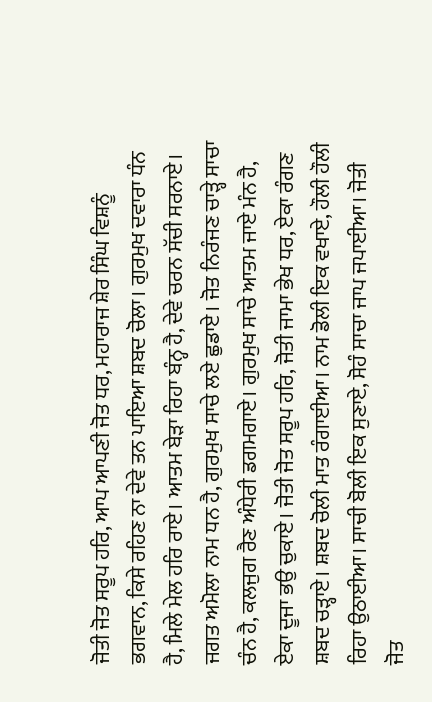ਜੋਤੀ ਜੋਤ ਸਰੂਪ ਹਰਿ, ਆਪ ਆਪਣੀ ਜੋਤ ਧਰ, ਮਹਾਰਾਜ ਸ਼ੇਰ ਸਿੰਘ ਵਿਸ਼ਨੂੰ ਭਗਵਾਨ, ਕਿਸੇ ਰਹਿਣ ਨਾ ਦੇਵੇ ਤਨ ਪਾਇਆ ਸ਼ਬਦ ਚੋਲਾ। ਗੁਰਮੁਖ ਦਵਾਰਾ ਧੰਨ ਹੈ, ਮਿਲੇ ਮੇਲ ਹਰਿ ਰਾਏ। ਆਤਮ ਬੇੜਾ ਰਿਹਾ ਬੰਨ੍ਹ ਹੈ, ਦੇਵੇ ਚਰਨ ਸੱਚੀ ਸਰਨਾਏ। ਜਗਤ ਅਮੋਲਾ ਨਾਮ ਧਨ ਹੈ, ਗੁਰਮੁਖ ਸਾਚੇ ਲਏ ਛੁਡਾਏ। ਜੋਤ ਨਿਰੰਜਣ ਚਾੜ੍ਹੇ ਸਾਚਾ ਚੰਨ ਹੈ, ਕਲਜੁਗ ਰੈਣ ਅੰਧੇਰੀ ਡਗਮਗਾਏ। ਗੁਰਮੁਖ ਸਾਚੇ ਆਤਮ ਜਾਏ ਮੰਨ ਹੈ, ਏਕਾ ਦੂਜਾ ਭਉ ਚੁਕਾਏ। ਜੋਤੀ ਜੋਤ ਸਰੂਪ ਹਰਿ, ਜੋਤੀ ਜਾਮਾ ਭੇਖ ਧਰ, ਏਕਾ ਰੰਗਣ ਸ਼ਬਦ ਚੜ੍ਹਾਏ। ਸ਼ਬਦ ਚੋਲੀ ਮਾਤ ਰੰਗਾਈਆ। ਨਾਮ ਡੋਲੀ ਇਕ ਵਖਾਏ, ਹੌਲੀ ਹੌਲੀ ਰਿਹਾ ਉਠਾਈਆ। ਸਾਚੀ ਬੋਲੀ ਇਕ ਸੁਣਾਏ, ਸੋਹੰ ਸਾਚਾ ਜਾਪ ਜਪਾਈਆ। ਜੋਤੀ ਜੋਤ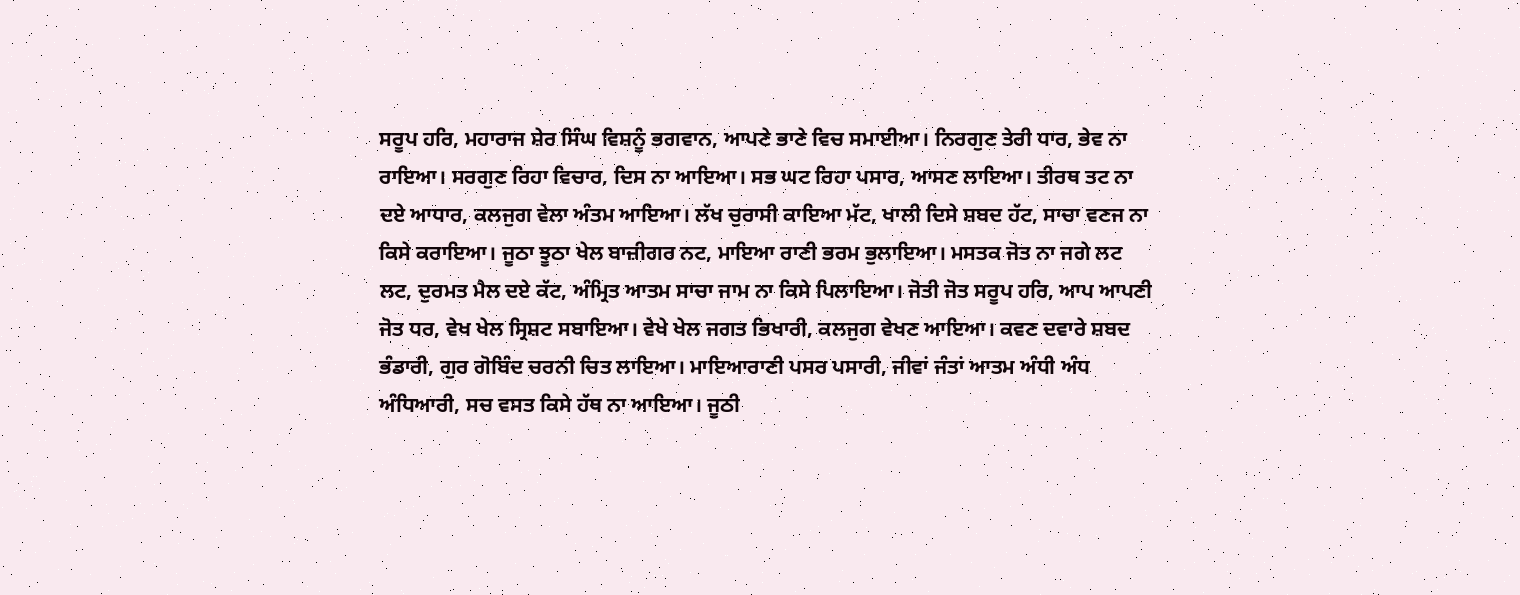ਸਰੂਪ ਹਰਿ, ਮਹਾਰਾਜ ਸ਼ੇਰ ਸਿੰਘ ਵਿਸ਼ਨੂੰ ਭਗਵਾਨ, ਆਪਣੇ ਭਾਣੇ ਵਿਚ ਸਮਾਈਆ। ਨਿਰਗੁਣ ਤੇਰੀ ਧਾਰ, ਭੇਵ ਨਾ ਰਾਇਆ। ਸਰਗੁਣ ਰਿਹਾ ਵਿਚਾਰ, ਦਿਸ ਨਾ ਆਇਆ। ਸਭ ਘਟ ਰਿਹਾ ਪਸਾਰ, ਆਸਣ ਲਾਇਆ। ਤੀਰਥ ਤਟ ਨਾ ਦਏ ਆਧਾਰ, ਕਲਜੁਗ ਵੇਲਾ ਅੰਤਮ ਆਇਆ। ਲੱਖ ਚੁਰਾਸੀ ਕਾਇਆ ਮੱਟ, ਖਾਲੀ ਦਿਸੇ ਸ਼ਬਦ ਹੱਟ, ਸਾਚਾ ਵਣਜ ਨਾ ਕਿਸੇ ਕਰਾਇਆ। ਜੂਠਾ ਝੂਠਾ ਖੇਲ ਬਾਜ਼ੀਗਰ ਨਟ, ਮਾਇਆ ਰਾਣੀ ਭਰਮ ਭੁਲਾਇਆ। ਮਸਤਕ ਜੋਤ ਨਾ ਜਗੇ ਲਟ ਲਟ, ਦੁਰਮਤ ਮੈਲ ਦਏ ਕੱਟ, ਅੰਮ੍ਰਿਤ ਆਤਮ ਸਾਚਾ ਜਾਮ ਨਾ ਕਿਸੇ ਪਿਲਾਇਆ। ਜੋਤੀ ਜੋਤ ਸਰੂਪ ਹਰਿ, ਆਪ ਆਪਣੀ ਜੋਤ ਧਰ, ਵੇਖ ਖੇਲ ਸ੍ਰਿਸ਼ਟ ਸਬਾਇਆ। ਵੇਖੇ ਖੇਲ ਜਗਤ ਭਿਖਾਰੀ, ਕਲਜੁਗ ਵੇਖਣ ਆਇਆ। ਕਵਣ ਦਵਾਰੇ ਸ਼ਬਦ ਭੰਡਾਰੀ, ਗੁਰ ਗੋਬਿੰਦ ਚਰਨੀ ਚਿਤ ਲਾਇਆ। ਮਾਇਆਰਾਣੀ ਪਸਰ ਪਸਾਰੀ, ਜੀਵਾਂ ਜੰਤਾਂ ਆਤਮ ਅੰਧੀ ਅੰਧ ਅੰਧਿਆਰੀ, ਸਚ ਵਸਤ ਕਿਸੇ ਹੱਥ ਨਾ ਆਇਆ। ਜੂਠੀ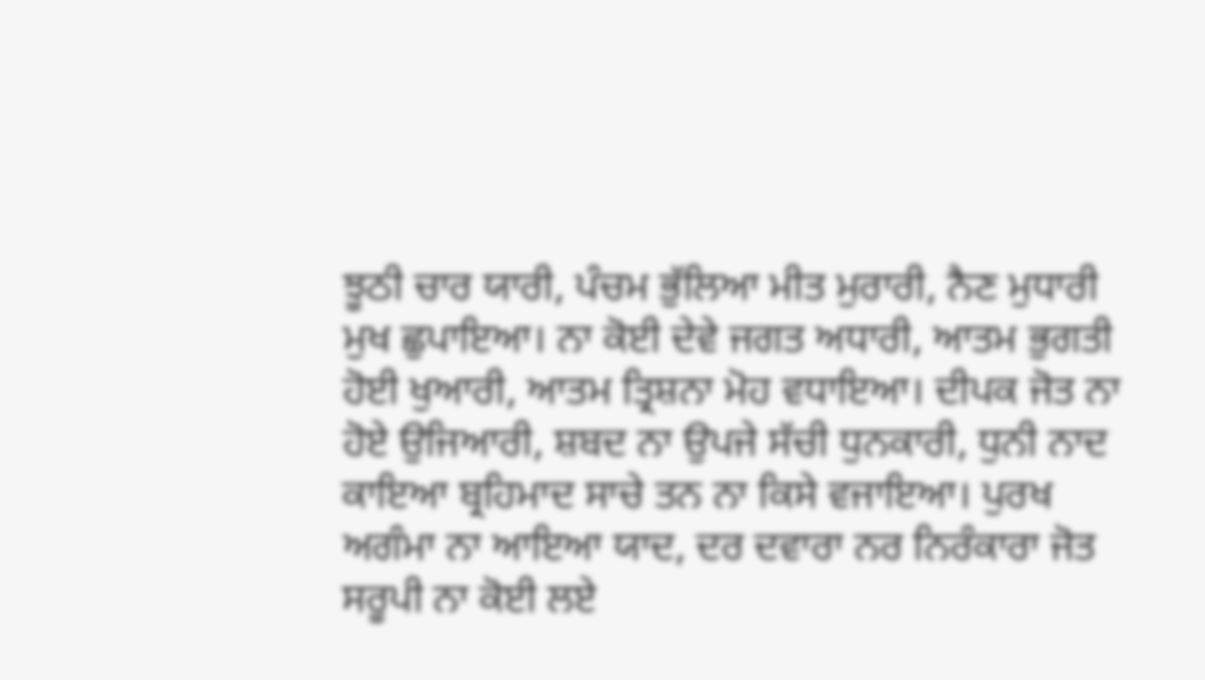ਝੂਠੀ ਚਾਰ ਯਾਰੀ, ਪੰਚਮ ਭੁੱਲਿਆ ਮੀਤ ਮੁਰਾਰੀ, ਨੈਣ ਮੁਧਾਰੀ ਮੁਖ ਛੁਪਾਇਆ। ਨਾ ਕੋਈ ਦੇਵੇ ਜਗਤ ਅਧਾਰੀ, ਆਤਮ ਭੁਗਤੀ ਹੋਈ ਖੁਆਰੀ, ਆਤਮ ਤ੍ਰਿਸ਼ਨਾ ਮੋਹ ਵਧਾਇਆ। ਦੀਪਕ ਜੋਤ ਨਾ ਹੋਏ ਉਜਿਆਰੀ, ਸ਼ਬਦ ਨਾ ਉਪਜੇ ਸੱਚੀ ਧੁਨਕਾਰੀ, ਧੁਨੀ ਨਾਦ ਕਾਇਆ ਬ੍ਰਹਿਮਾਦ ਸਾਚੇ ਤਨ ਨਾ ਕਿਸੇ ਵਜਾਇਆ। ਪੁਰਖ ਅਗੰਮਾ ਨਾ ਆਇਆ ਯਾਦ, ਦਰ ਦਵਾਰਾ ਨਰ ਨਿਰੰਕਾਰਾ ਜੋਤ ਸਰੂਪੀ ਨਾ ਕੋਈ ਲਏ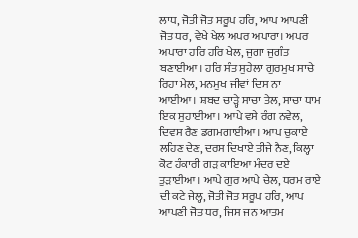ਲਾਧ, ਜੋਤੀ ਜੋਤ ਸਰੂਪ ਹਰਿ, ਆਪ ਆਪਣੀ ਜੋਤ ਧਰ, ਵੇਖੇ ਖੇਲ ਅਪਰ ਅਪਾਰਾ। ਅਪਰ ਅਪਾਰਾ ਹਰਿ ਹਰਿ ਖੇਲ, ਜੁਗਾ ਜੁਗੰਤ ਬਣਾਈਆ। ਹਰਿ ਸੰਤ ਸੁਹੇਲਾ ਗੁਰਮੁਖ ਸਾਚੇ ਰਿਹਾ ਮੇਲ, ਮਨਮੁਖ ਜੀਵਾਂ ਦਿਸ ਨਾ ਆਈਆ। ਸ਼ਬਦ ਚਾੜ੍ਹੇ ਸਾਚਾ ਤੇਲ, ਸਾਚਾ ਧਾਮ ਇਕ ਸੁਹਾਈਆ। ਆਪੇ ਵਸੇ ਰੰਗ ਨਵੇਲ, ਦਿਵਸ ਰੈਣ ਡਗਮਗਾਈਆ। ਆਪ ਚੁਕਾਏ ਲਹਿਣ ਦੇਣ, ਦਰਸ ਦਿਖਾਏ ਤੀਜੇ ਨੈਣ, ਕਿਲ੍ਹਾ ਕੋਟ ਹੰਕਾਰੀ ਗੜ ਕਾਇਆ ਮੰਦਰ ਦਏ ਤੁੜਾਈਆ। ਆਪੇ ਗੁਰ ਆਪੇ ਚੇਲ, ਧਰਮ ਰਾਏ ਦੀ ਕਟੇ ਜੇਲ੍ਹ, ਜੋਤੀ ਜੋਤ ਸਰੂਪ ਹਰਿ, ਆਪ ਆਪਣੀ ਜੋਤ ਧਰ, ਜਿਸ ਜਨ ਆਤਮ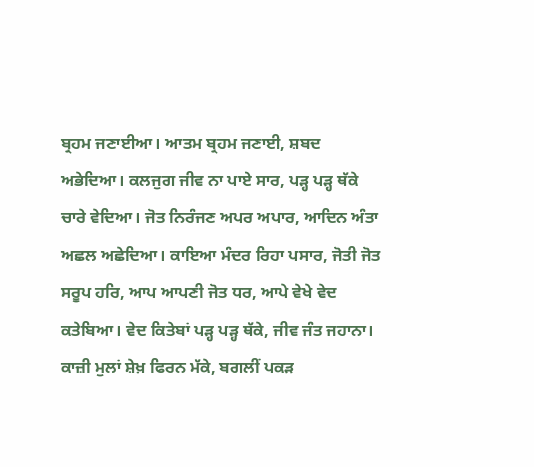ਬ੍ਰਹਮ ਜਣਾਈਆ। ਆਤਮ ਬ੍ਰਹਮ ਜਣਾਈ, ਸ਼ਬਦ ਅਭੇਦਿਆ। ਕਲਜੁਗ ਜੀਵ ਨਾ ਪਾਏ ਸਾਰ, ਪੜ੍ਹ ਪੜ੍ਹ ਥੱਕੇ ਚਾਰੇ ਵੇਦਿਆ। ਜੋਤ ਨਿਰੰਜਣ ਅਪਰ ਅਪਾਰ, ਆਦਿਨ ਅੰਤਾ ਅਛਲ ਅਛੇਦਿਆ। ਕਾਇਆ ਮੰਦਰ ਰਿਹਾ ਪਸਾਰ, ਜੋਤੀ ਜੋਤ ਸਰੂਪ ਹਰਿ, ਆਪ ਆਪਣੀ ਜੋਤ ਧਰ, ਆਪੇ ਵੇਖੇ ਵੇਦ ਕਤੇਬਿਆ। ਵੇਦ ਕਿਤੇਬਾਂ ਪੜ੍ਹ ਪੜ੍ਹ ਥੱਕੇ, ਜੀਵ ਜੰਤ ਜਹਾਨਾ। ਕਾਜ਼ੀ ਮੁਲਾਂ ਸ਼ੇਖ਼ ਫਿਰਨ ਮੱਕੇ, ਬਗਲੀਂ ਪਕੜ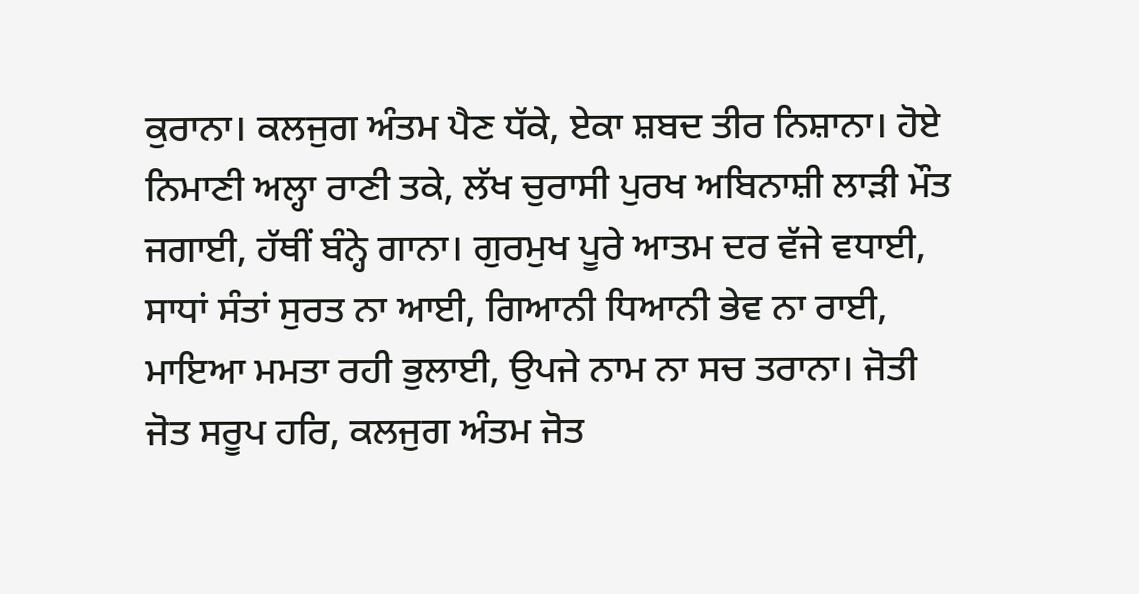ਕੁਰਾਨਾ। ਕਲਜੁਗ ਅੰਤਮ ਪੈਣ ਧੱਕੇ, ਏਕਾ ਸ਼ਬਦ ਤੀਰ ਨਿਸ਼ਾਨਾ। ਹੋਏ ਨਿਮਾਣੀ ਅਲ੍ਹਾ ਰਾਣੀ ਤਕੇ, ਲੱਖ ਚੁਰਾਸੀ ਪੁਰਖ ਅਬਿਨਾਸ਼ੀ ਲਾੜੀ ਮੌਤ ਜਗਾਈ, ਹੱਥੀਂ ਬੰਨ੍ਹੇ ਗਾਨਾ। ਗੁਰਮੁਖ ਪੂਰੇ ਆਤਮ ਦਰ ਵੱਜੇ ਵਧਾਈ, ਸਾਧਾਂ ਸੰਤਾਂ ਸੁਰਤ ਨਾ ਆਈ, ਗਿਆਨੀ ਧਿਆਨੀ ਭੇਵ ਨਾ ਰਾਈ, ਮਾਇਆ ਮਮਤਾ ਰਹੀ ਭੁਲਾਈ, ਉਪਜੇ ਨਾਮ ਨਾ ਸਚ ਤਰਾਨਾ। ਜੋਤੀ ਜੋਤ ਸਰੂਪ ਹਰਿ, ਕਲਜੁਗ ਅੰਤਮ ਜੋਤ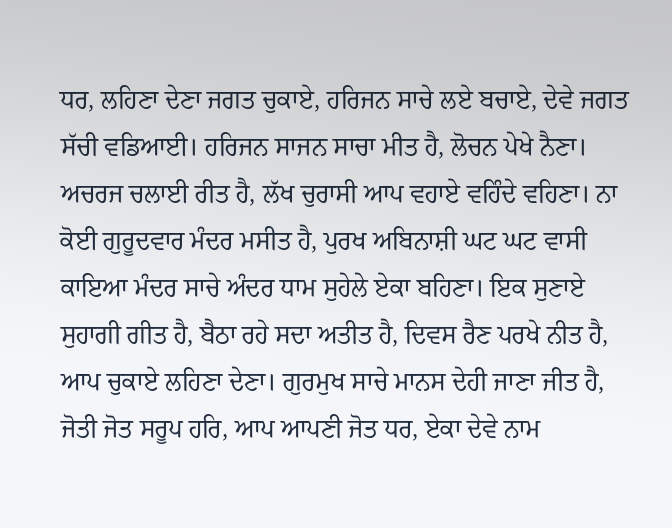ਧਰ, ਲਹਿਣਾ ਦੇਣਾ ਜਗਤ ਚੁਕਾਏ, ਹਰਿਜਨ ਸਾਚੇ ਲਏ ਬਚਾਏ, ਦੇਵੇ ਜਗਤ ਸੱਚੀ ਵਡਿਆਈ। ਹਰਿਜਨ ਸਾਜਨ ਸਾਚਾ ਮੀਤ ਹੈ, ਲੋਚਨ ਪੇਖੇ ਨੈਣਾ। ਅਚਰਜ ਚਲਾਈ ਰੀਤ ਹੈ, ਲੱਖ ਚੁਰਾਸੀ ਆਪ ਵਹਾਏ ਵਹਿੰਦੇ ਵਹਿਣਾ। ਨਾ ਕੋਈ ਗੁਰੂਦਵਾਰ ਮੰਦਰ ਮਸੀਤ ਹੈ, ਪੁਰਖ ਅਬਿਨਾਸ਼ੀ ਘਟ ਘਟ ਵਾਸੀ ਕਾਇਆ ਮੰਦਰ ਸਾਚੇ ਅੰਦਰ ਧਾਮ ਸੁਹੇਲੇ ਏਕਾ ਬਹਿਣਾ। ਇਕ ਸੁਣਾਏ ਸੁਹਾਗੀ ਗੀਤ ਹੈ, ਬੈਠਾ ਰਹੇ ਸਦਾ ਅਤੀਤ ਹੈ, ਦਿਵਸ ਰੈਣ ਪਰਖੇ ਨੀਤ ਹੈ, ਆਪ ਚੁਕਾਏ ਲਹਿਣਾ ਦੇਣਾ। ਗੁਰਮੁਖ ਸਾਚੇ ਮਾਨਸ ਦੇਹੀ ਜਾਣਾ ਜੀਤ ਹੈ, ਜੋਤੀ ਜੋਤ ਸਰੂਪ ਹਰਿ, ਆਪ ਆਪਣੀ ਜੋਤ ਧਰ, ਏਕਾ ਦੇਵੇ ਨਾਮ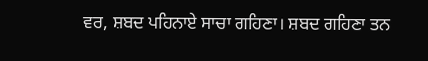ਵਰ, ਸ਼ਬਦ ਪਹਿਨਾਏ ਸਾਚਾ ਗਹਿਣਾ। ਸ਼ਬਦ ਗਹਿਣਾ ਤਨ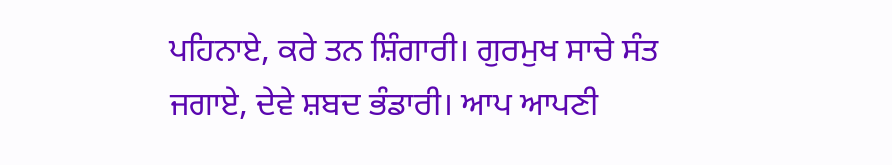ਪਹਿਨਾਏ, ਕਰੇ ਤਨ ਸ਼ਿੰਗਾਰੀ। ਗੁਰਮੁਖ ਸਾਚੇ ਸੰਤ ਜਗਾਏ, ਦੇਵੇ ਸ਼ਬਦ ਭੰਡਾਰੀ। ਆਪ ਆਪਣੀ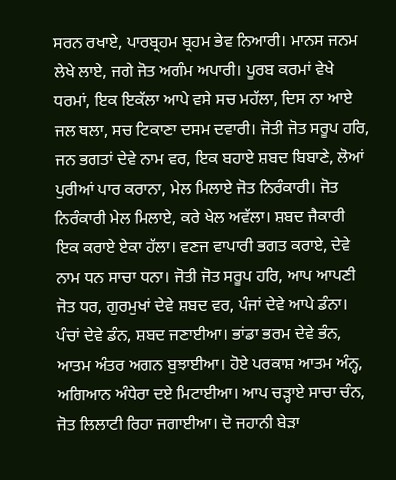ਸਰਨ ਰਖਾਏ, ਪਾਰਬ੍ਰਹਮ ਬ੍ਰਹਮ ਭੇਵ ਨਿਆਰੀ। ਮਾਨਸ ਜਨਮ ਲੇਖੇ ਲਾਏ, ਜਗੇ ਜੋਤ ਅਗੰਮ ਅਪਾਰੀ। ਪੂਰਬ ਕਰਮਾਂ ਵੇਖੇ ਧਰਮਾਂ, ਇਕ ਇਕੱਲਾ ਆਪੇ ਵਸੇ ਸਚ ਮਹੱਲਾ, ਦਿਸ ਨਾ ਆਏ ਜਲ ਥਲਾ, ਸਚ ਟਿਕਾਣਾ ਦਸਮ ਦਵਾਰੀ। ਜੋਤੀ ਜੋਤ ਸਰੂਪ ਹਰਿ, ਜਨ ਭਗਤਾਂ ਦੇਵੇ ਨਾਮ ਵਰ, ਇਕ ਬਹਾਏ ਸ਼ਬਦ ਬਿਬਾਣੇ, ਲੋਆਂ ਪੁਰੀਆਂ ਪਾਰ ਕਰਾਨਾ, ਮੇਲ ਮਿਲਾਏ ਜੋਤ ਨਿਰੰਕਾਰੀ। ਜੋਤ ਨਿਰੰਕਾਰੀ ਮੇਲ ਮਿਲਾਏ, ਕਰੇ ਖੇਲ ਅਵੱਲਾ। ਸ਼ਬਦ ਜੈਕਾਰੀ ਇਕ ਕਰਾਏ ਏਕਾ ਹੱਲਾ। ਵਣਜ ਵਾਪਾਰੀ ਭਗਤ ਕਰਾਏ, ਦੇਵੇ ਨਾਮ ਧਨ ਸਾਚਾ ਧਨਾ। ਜੋਤੀ ਜੋਤ ਸਰੂਪ ਹਰਿ, ਆਪ ਆਪਣੀ ਜੋਤ ਧਰ, ਗੁਰਮੁਖਾਂ ਦੇਵੇ ਸ਼ਬਦ ਵਰ, ਪੰਜਾਂ ਦੇਵੇ ਆਪੇ ਡੰਨਾ। ਪੰਚਾਂ ਦੇਵੇ ਡੰਨ, ਸ਼ਬਦ ਜਣਾਈਆ। ਭਾਂਡਾ ਭਰਮ ਦੇਵੇ ਭੰਨ, ਆਤਮ ਅੰਤਰ ਅਗਨ ਬੁਝਾਈਆ। ਹੋਏ ਪਰਕਾਸ਼ ਆਤਮ ਅੰਨ੍ਹ, ਅਗਿਆਨ ਅੰਧੇਰਾ ਦਏ ਮਿਟਾਈਆ। ਆਪ ਚੜ੍ਹਾਏ ਸਾਚਾ ਚੰਨ, ਜੋਤ ਲਿਲਾਟੀ ਰਿਹਾ ਜਗਾਈਆ। ਦੋ ਜਹਾਨੀ ਬੇੜਾ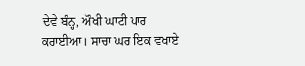ਦੇਵੇ ਬੰਨ੍ਹ, ਔਖੀ ਘਾਟੀ ਪਾਰ ਕਰਾਈਆ। ਸਾਚਾ ਘਰ ਇਕ ਵਖਾਏ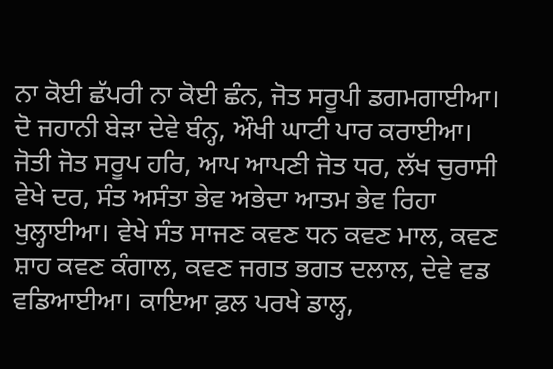ਨਾ ਕੋਈ ਛੱਪਰੀ ਨਾ ਕੋਈ ਛੰਨ, ਜੋਤ ਸਰੂਪੀ ਡਗਮਗਾਈਆ। ਦੋ ਜਹਾਨੀ ਬੇੜਾ ਦੇਵੇ ਬੰਨ੍ਹ, ਔਖੀ ਘਾਟੀ ਪਾਰ ਕਰਾਈਆ। ਜੋਤੀ ਜੋਤ ਸਰੂਪ ਹਰਿ, ਆਪ ਆਪਣੀ ਜੋਤ ਧਰ, ਲੱਖ ਚੁਰਾਸੀ ਵੇਖੇ ਦਰ, ਸੰਤ ਅਸੰਤਾ ਭੇਵ ਅਭੇਦਾ ਆਤਮ ਭੇਵ ਰਿਹਾ ਖੁਲ੍ਹਾਈਆ। ਵੇਖੇ ਸੰਤ ਸਾਜਣ ਕਵਣ ਧਨ ਕਵਣ ਮਾਲ, ਕਵਣ ਸ਼ਾਹ ਕਵਣ ਕੰਗਾਲ, ਕਵਣ ਜਗਤ ਭਗਤ ਦਲਾਲ, ਦੇਵੇ ਵਡ ਵਡਿਆਈਆ। ਕਾਇਆ ਫ਼ਲ ਪਰਖੇ ਡਾਲ੍ਹ,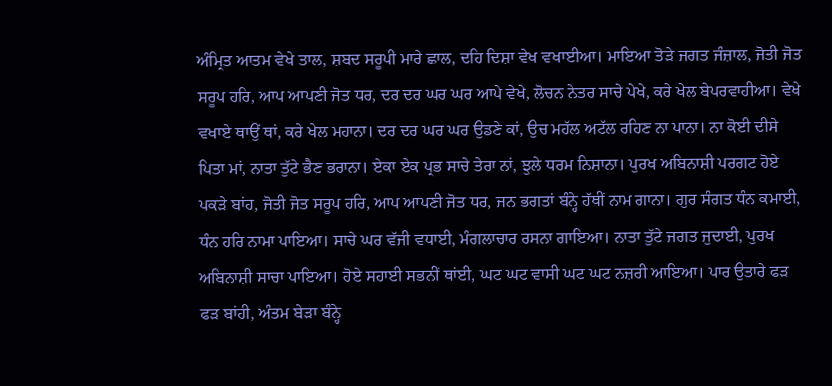ਅੰਮ੍ਰਿਤ ਆਤਮ ਵੇਖੇ ਤਾਲ, ਸ਼ਬਦ ਸਰੂਪੀ ਮਾਰੇ ਛਾਲ, ਦਹਿ ਦਿਸ਼ਾ ਵੇਖ ਵਖਾਈਆ। ਮਾਇਆ ਤੋੜੇ ਜਗਤ ਜੰਜ਼ਾਲ, ਜੋਤੀ ਜੋਤ ਸਰੂਪ ਹਰਿ, ਆਪ ਆਪਣੀ ਜੋਤ ਧਰ, ਦਰ ਦਰ ਘਰ ਘਰ ਆਪੇ ਵੇਖੇ, ਲੋਚਨ ਨੇਤਰ ਸਾਚੇ ਪੇਖੇ, ਕਰੇ ਖੇਲ ਬੇਪਰਵਾਹੀਆ। ਵੇਖੇ ਵਖਾਏ ਥਾਉਂ ਥਾਂ, ਕਰੇ ਖੇਲ ਮਹਾਨਾ। ਦਰ ਦਰ ਘਰ ਘਰ ਉਡਣੇ ਕਾਂ, ਉਚ ਮਹੱਲ ਅਟੱਲ ਰਹਿਣ ਨਾ ਪਾਨਾ। ਨਾ ਕੋਈ ਦੀਸੇ ਪਿਤਾ ਮਾਂ, ਨਾਤਾ ਤੁੱਟੇ ਭੈਣ ਭਰਾਨਾ। ਏਕਾ ਏਕ ਪ੍ਰਭ ਸਾਚੇ ਤੇਰਾ ਨਾਂ, ਝੁਲੇ ਧਰਮ ਨਿਸ਼ਾਨਾ। ਪੁਰਖ ਅਬਿਨਾਸ਼ੀ ਪਰਗਟ ਹੋਏ ਪਕੜੇ ਬਾਂਹ, ਜੋਤੀ ਜੋਤ ਸਰੂਪ ਹਰਿ, ਆਪ ਆਪਣੀ ਜੋਤ ਧਰ, ਜਨ ਭਗਤਾਂ ਬੰਨ੍ਹੇ ਹੱਥੀਂ ਨਾਮ ਗਾਨਾ। ਗੁਰ ਸੰਗਤ ਧੰਨ ਕਮਾਈ, ਧੰਨ ਹਰਿ ਨਾਮਾ ਪਾਇਆ। ਸਾਚੇ ਘਰ ਵੱਜੀ ਵਧਾਈ, ਮੰਗਲਾਚਾਰ ਰਸਨਾ ਗਾਇਆ। ਨਾਤਾ ਤੁੱਟੇ ਜਗਤ ਜੁਦਾਈ, ਪੁਰਖ ਅਬਿਨਾਸ਼ੀ ਸਾਚਾ ਪਾਇਆ। ਹੋਏ ਸਹਾਈ ਸਭਨੀਂ ਥਾਂਈ, ਘਟ ਘਟ ਵਾਸੀ ਘਟ ਘਟ ਨਜ਼ਰੀ ਆਇਆ। ਪਾਰ ਉਤਾਰੇ ਫੜ ਫੜ ਬਾਂਹੀ, ਅੰਤਮ ਬੇੜਾ ਬੰਨ੍ਹੇ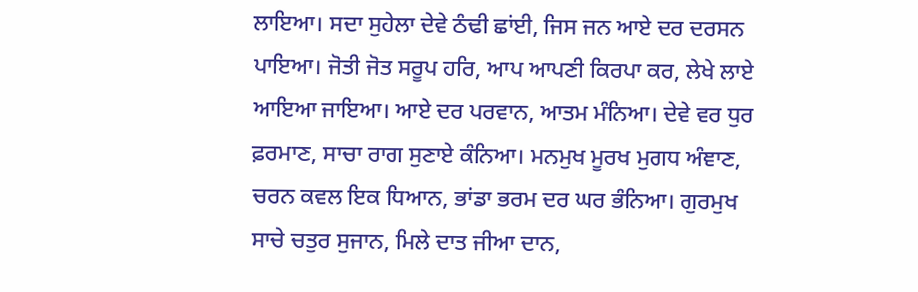ਲਾਇਆ। ਸਦਾ ਸੁਹੇਲਾ ਦੇਵੇ ਠੰਢੀ ਛਾਂਈ, ਜਿਸ ਜਨ ਆਏ ਦਰ ਦਰਸਨ ਪਾਇਆ। ਜੋਤੀ ਜੋਤ ਸਰੂਪ ਹਰਿ, ਆਪ ਆਪਣੀ ਕਿਰਪਾ ਕਰ, ਲੇਖੇ ਲਾਏ ਆਇਆ ਜਾਇਆ। ਆਏ ਦਰ ਪਰਵਾਨ, ਆਤਮ ਮੰਨਿਆ। ਦੇਵੇ ਵਰ ਧੁਰ ਫ਼ਰਮਾਣ, ਸਾਚਾ ਰਾਗ ਸੁਣਾਏ ਕੰਨਿਆ। ਮਨਮੁਖ ਮੂਰਖ ਮੁਗਧ ਅੰਞਾਣ, ਚਰਨ ਕਵਲ ਇਕ ਧਿਆਨ, ਭਾਂਡਾ ਭਰਮ ਦਰ ਘਰ ਭੰਨਿਆ। ਗੁਰਮੁਖ ਸਾਚੇ ਚਤੁਰ ਸੁਜਾਨ, ਮਿਲੇ ਦਾਤ ਜੀਆ ਦਾਨ,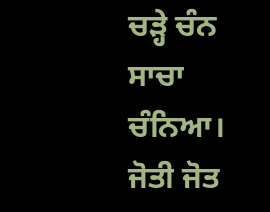ਚੜ੍ਹੇ ਚੰਨ ਸਾਚਾ ਚੰਨਿਆ। ਜੋਤੀ ਜੋਤ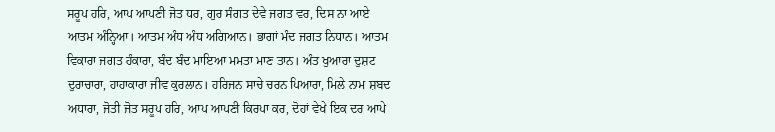ਸਰੂਪ ਹਰਿ, ਆਪ ਆਪਣੀ ਜੋਤ ਧਰ, ਗੁਰ ਸੰਗਤ ਦੇਵੇ ਜਗਤ ਵਰ, ਦਿਸ ਨਾ ਆਏ ਆਤਮ ਅੰਨ੍ਹਿਆ। ਆਤਮ ਅੰਧ ਅੰਧ ਅਗਿਆਨ। ਭਾਗਾਂ ਮੰਦ ਜਗਤ ਨਿਧਾਨ। ਆਤਮ ਵਿਕਾਰਾ ਜਗਤ ਹੰਕਾਰਾ, ਬੰਦ ਬੰਦ ਮਾਇਆ ਮਮਤਾ ਮਾਣ ਤਾਨ। ਅੰਤ ਖੁਆਰਾ ਦੁਸ਼ਟ ਦੁਰਾਚਾਰਾ, ਹਾਹਾਕਾਰਾ ਜੀਵ ਕੁਰਲਾਨ। ਹਰਿਜਨ ਸਾਚੇ ਚਰਨ ਪਿਆਰਾ, ਮਿਲੇ ਨਾਮ ਸ਼ਬਦ ਅਧਾਰਾ, ਜੋਤੀ ਜੋਤ ਸਰੂਪ ਹਰਿ, ਆਪ ਆਪਣੀ ਕਿਰਪਾ ਕਰ, ਦੋਹਾਂ ਵੇਖੇ ਇਕ ਦਰ ਆਪੇ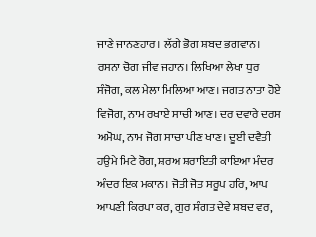ਜਾਣੇ ਜਾਨਣਹਾਰ। ਲੱਗੇ ਭੋਗ ਸ਼ਬਦ ਭਗਵਾਨ। ਰਸਨਾ ਚੋਗ ਜੀਵ ਜਹਾਨ। ਲਿਖਿਆ ਲੇਖਾ ਧੁਰ ਸੰਜੋਗ, ਕਲ ਮੇਲਾ ਮਿਲਿਆ ਆਣ। ਜਗਤ ਨਾਤਾ ਹੋਏ ਵਿਜੋਗ, ਨਾਮ ਰਖਾਏ ਸਾਚੀ ਆਣ। ਦਰ ਦਵਾਰੇ ਦਰਸ ਅਮੋਘ, ਨਾਮ ਜੋਗ ਸਾਚਾ ਪੀਣ ਖਾਣ। ਦੂਈ ਦਵੈਤੀ ਹਉਮੇ ਮਿਟੇ ਰੋਗ, ਸ਼ਰਅ ਸ਼ਰਾਇਤੀ ਕਾਇਆ ਮੰਦਰ ਅੰਦਰ ਇਕ ਮਕਾਨ। ਜੋਤੀ ਜੋਤ ਸਰੂਪ ਹਰਿ, ਆਪ ਆਪਣੀ ਕਿਰਪਾ ਕਰ, ਗੁਰ ਸੰਗਤ ਦੇਵੇ ਸ਼ਬਦ ਵਰ,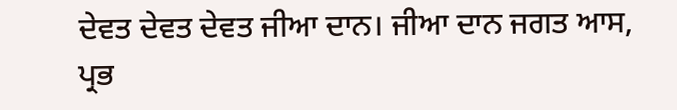ਦੇਵਤ ਦੇਵਤ ਦੇਵਤ ਜੀਆ ਦਾਨ। ਜੀਆ ਦਾਨ ਜਗਤ ਆਸ, ਪ੍ਰਭ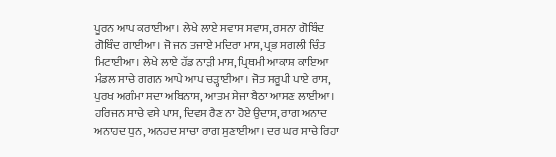ਪੂਰਨ ਆਪ ਕਰਾਈਆ। ਲੇਖੇ ਲਾਏ ਸਵਾਸ ਸਵਾਸ, ਰਸਨਾ ਗੋਬਿੰਦ ਗੋਬਿੰਦ ਗਾਈਆ। ਜੋ ਜਨ ਤਜਾਏ ਮਦਿਰਾ ਮਾਸ, ਪ੍ਰਭ ਸਗਲੀ ਚਿੰਤ ਮਿਟਾਈਆ। ਲੇਖੇ ਲਾਏ ਹੱਡ ਨਾੜੀ ਮਾਸ, ਪ੍ਰਿਥਮੀ ਆਕਾਸ਼ ਕਾਇਆ ਮੰਡਲ ਸਾਚੇ ਗਗਨ ਆਪੇ ਆਪ ਚੜ੍ਹਾਈਆ। ਜੋਤ ਸਰੂਪੀ ਪਾਏ ਰਾਸ, ਪੁਰਖ ਅਗੰਮਾ ਸਦਾ ਅਬਿਨਾਸ, ਆਤਮ ਸੇਜਾ ਬੈਠਾ ਆਸਣ ਲਾਈਆ। ਹਰਿਜਨ ਸਾਚੇ ਵਸੇ ਪਾਸ, ਦਿਵਸ ਰੈਣ ਨਾ ਹੋਏ ਉਦਾਸ, ਰਾਗ ਅਨਾਦ ਅਨਾਹਦ ਧੁਨ, ਅਨਹਦ ਸਾਚਾ ਰਾਗ ਸੁਣਾਈਆ। ਦਰ ਘਰ ਸਾਚੇ ਰਿਹਾ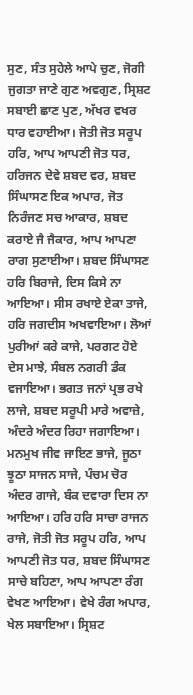ਸੁਣ, ਸੰਤ ਸੁਹੇਲੇ ਆਪੇ ਚੁਣ, ਜੋਗੀ ਜੁਗਤਾ ਜਾਣੇ ਗੁਣ ਅਵਗੁਣ, ਸ੍ਰਿਸ਼ਟ ਸਬਾਈ ਛਾਣ ਪੁਣ, ਅੱਖਰ ਵਖਰ ਧਾਰ ਵਹਾਈਆ। ਜੋਤੀ ਜੋਤ ਸਰੂਪ ਹਰਿ, ਆਪ ਆਪਣੀ ਜੋਤ ਧਰ, ਹਰਿਜਨ ਦੇਵੇ ਸ਼ਬਦ ਵਰ, ਸ਼ਬਦ ਸਿੰਘਾਸਣ ਇਕ ਅਪਾਰ, ਜੋਤ ਨਿਰੰਜਣ ਸਚ ਆਕਾਰ, ਸ਼ਬਦ ਕਰਾਏ ਜੈ ਜੈਕਾਰ, ਆਪ ਆਪਣਾ ਰਾਗ ਸੁਣਾਈਆ। ਸ਼ਬਦ ਸਿੰਘਾਸਣ ਹਰਿ ਬਿਰਾਜੇ, ਦਿਸ ਕਿਸੇ ਨਾ ਆਇਆ। ਸੀਸ ਰਖਾਏ ਏਕਾ ਤਾਜੇ, ਹਰਿ ਜਗਦੀਸ ਅਖਵਾਇਆ। ਲੋਆਂ ਪੁਰੀਆਂ ਕਰੇ ਕਾਜੇ, ਪਰਗਟ ਹੋਏ ਦੇਸ ਮਾਝੇ, ਸੰਬਲ ਨਗਰੀ ਡੰਕ ਵਜਾਇਆ। ਭਗਤ ਜਨਾਂ ਪ੍ਰਭ ਰਖੇ ਲਾਜੇ, ਸ਼ਬਦ ਸਰੂਪੀ ਮਾਰੇ ਅਵਾਜ਼ੇ, ਅੰਦਰੇ ਅੰਦਰ ਰਿਹਾ ਜਗਾਇਆ। ਮਨਮੁਖ ਜੀਵ ਜਾਇਣ ਭਾਜੇ, ਜੂਠਾ ਝੂਠਾ ਸਾਜਨ ਸਾਜੇ, ਪੰਚਮ ਚੋਰ ਅੰਦਰ ਗਾਜੇ, ਬੰਕ ਦਵਾਰਾ ਦਿਸ ਨਾ ਆਇਆ। ਹਰਿ ਹਰਿ ਸਾਚਾ ਰਾਜਨ ਰਾਜੇ, ਜੋਤੀ ਜੋਤ ਸਰੂਪ ਹਰਿ, ਆਪ ਆਪਣੀ ਜੋਤ ਧਰ, ਸ਼ਬਦ ਸਿੰਘਾਸਣ ਸਾਚੇ ਬਹਿਣਾ, ਆਪ ਆਪਣਾ ਰੰਗ ਵੇਖਣ ਆਇਆ। ਵੇਖੇ ਰੰਗ ਅਪਾਰ, ਖੇਲ ਸਬਾਇਆ। ਸ੍ਰਿਸ਼ਟ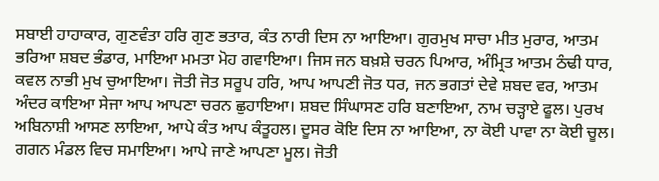ਸਬਾਈ ਹਾਹਾਕਾਰ, ਗੁਣਵੰਤਾ ਹਰਿ ਗੁਣ ਭਤਾਰ, ਕੰਤ ਨਾਰੀ ਦਿਸ ਨਾ ਆਇਆ। ਗੁਰਮੁਖ ਸਾਚਾ ਮੀਤ ਮੁਰਾਰ, ਆਤਮ ਭਰਿਆ ਸ਼ਬਦ ਭੰਡਾਰ, ਮਾਇਆ ਮਮਤਾ ਮੋਹ ਗਵਾਇਆ। ਜਿਸ ਜਨ ਬਖ਼ਸ਼ੇ ਚਰਨ ਪਿਆਰ, ਅੰਮ੍ਰਿਤ ਆਤਮ ਠੰਢੀ ਧਾਰ, ਕਵਲ ਨਾਭੀ ਮੁਖ ਚੁਆਇਆ। ਜੋਤੀ ਜੋਤ ਸਰੂਪ ਹਰਿ, ਆਪ ਆਪਣੀ ਜੋਤ ਧਰ, ਜਨ ਭਗਤਾਂ ਦੇਵੇ ਸ਼ਬਦ ਵਰ, ਆਤਮ ਅੰਦਰ ਕਾਇਆ ਸੇਜਾ ਆਪ ਆਪਣਾ ਚਰਨ ਛੁਹਾਇਆ। ਸ਼ਬਦ ਸਿੰਘਾਸਣ ਹਰਿ ਬਣਾਇਆ, ਨਾਮ ਚੜ੍ਹਾਏ ਫੂਲ। ਪੁਰਖ ਅਬਿਨਾਸ਼ੀ ਆਸਣ ਲਾਇਆ, ਆਪੇ ਕੰਤ ਆਪ ਕੰਤੂਹਲ। ਦੂਸਰ ਕੋਇ ਦਿਸ ਨਾ ਆਇਆ, ਨਾ ਕੋਈ ਪਾਵਾ ਨਾ ਕੋਈ ਚੂਲ। ਗਗਨ ਮੰਡਲ ਵਿਚ ਸਮਾਇਆ। ਆਪੇ ਜਾਣੇ ਆਪਣਾ ਮੂਲ। ਜੋਤੀ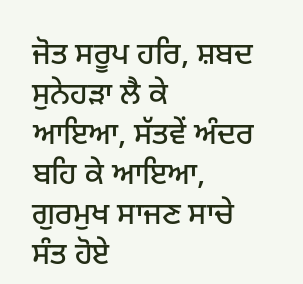ਜੋਤ ਸਰੂਪ ਹਰਿ, ਸ਼ਬਦ ਸੁਨੇਹੜਾ ਲੈ ਕੇ ਆਇਆ, ਸੱਤਵੇਂ ਅੰਦਰ ਬਹਿ ਕੇ ਆਇਆ, ਗੁਰਮੁਖ ਸਾਜਣ ਸਾਚੇ ਸੰਤ ਹੋਏ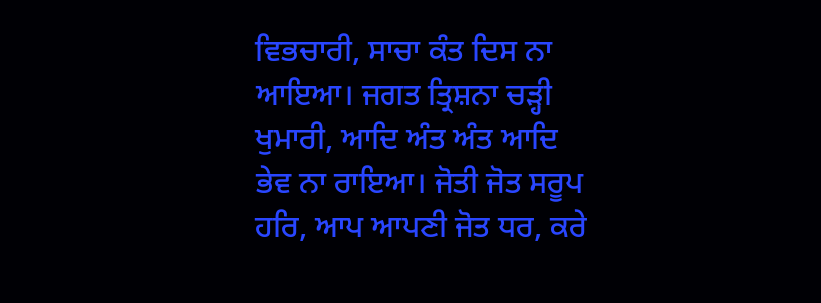ਵਿਭਚਾਰੀ, ਸਾਚਾ ਕੰਤ ਦਿਸ ਨਾ ਆਇਆ। ਜਗਤ ਤ੍ਰਿਸ਼ਨਾ ਚੜ੍ਹੀ ਖੁਮਾਰੀ, ਆਦਿ ਅੰਤ ਅੰਤ ਆਦਿ ਭੇਵ ਨਾ ਰਾਇਆ। ਜੋਤੀ ਜੋਤ ਸਰੂਪ ਹਰਿ, ਆਪ ਆਪਣੀ ਜੋਤ ਧਰ, ਕਰੇ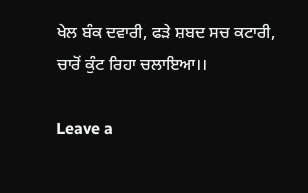ਖੇਲ ਬੰਕ ਦਵਾਰੀ, ਫੜੇ ਸ਼ਬਦ ਸਚ ਕਟਾਰੀ, ਚਾਰੋਂ ਕੁੰਟ ਰਿਹਾ ਚਲਾਇਆ।।

Leave a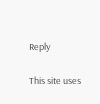Reply

This site uses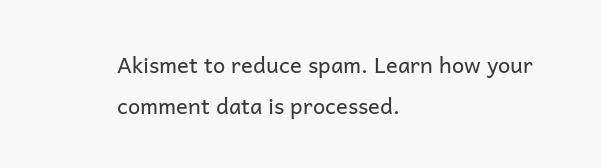Akismet to reduce spam. Learn how your comment data is processed.